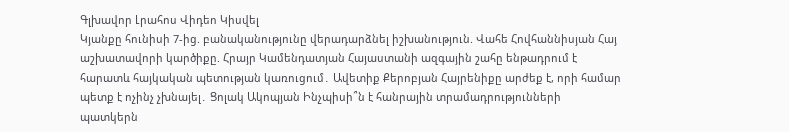Գլխավոր Լրահոս Վիդեո Կիսվել
Կյանքը հունիսի 7-ից. բանականությունը վերադարձնել իշխանություն. Վահե Հովհաննիսյան Հայ աշխատավորի կարծիքը. Հրայր Կամենդատյան Հայաստանի ազգային շահը ենթադրում է հարատև հայկական պետության կառուցում․ Ավետիք Քերոբյան Հայրենիքը արժեք է, որի համար պետք է ոչինչ չխնայել․ Ցոլակ Ակոպյան Ինչպիսի՞ն է հանրային տրամադրությունների պատկերն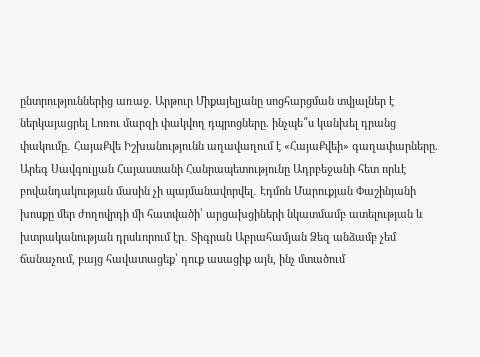ընտրություններից առաջ. Արթուր Միքայելյանը սոցհարցման տվյալներ է ներկայացրել Լոռու մարզի փակվող դպրոցները. ինչպե՞ս կանխել դրանց փակումը․ ՀայաՔվե Իշխանությունն աղավաղում է «ՀայաՔվեի» գաղափարները. Արեգ Սավգուլյան Հայաստանի Հանրապետությունը Ադրբեջանի հետ որևէ բովանդակության մասին չի պայմանավորվել․ Էդմոն Մարուքյան Փաշինյանի խոսքը մեր ժողովրդի մի հատվածի՝ արցախցիների նկատմամբ ատելության և խտրականության դրսևորում էր․ Տիգրան Աբրահամյան Ձեզ անձամբ չեմ ճանաչում, բայց հավատացեք՝ դուք ասացիք այն, ինչ մտածում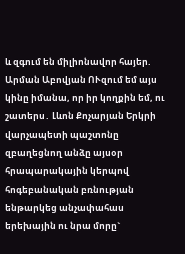և զգում են միլիոնավոր հայեր. Արման Աբովյան ՈՒզում եմ այս կինը իմանա, որ իր կողքին եմ, ու շատերս․ Լևոն Քոչարյան Երկրի վարչապետի պաշտոնը զբաղեցնող անձը այսօր հրապարակային կերպով հոգեբանական բռնության ենթարկեց անչափահաս երեխային ու նրա մորը`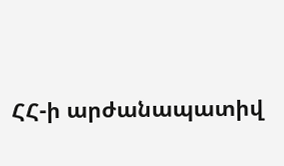ՀՀ-ի արժանապատիվ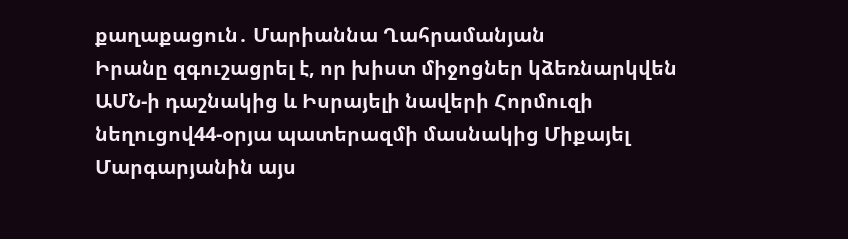քաղաքացուն․ Մարիաննա Ղահրամանյան
Իրանը զգուշացրել է, որ խիստ միջոցներ կձեռնարկվեն ԱՄՆ-ի դաշնակից և Իսրայելի նավերի Հորմուզի նեղուցով44-օրյա պատերազմի մասնակից Միքայել Մարգարյանին այս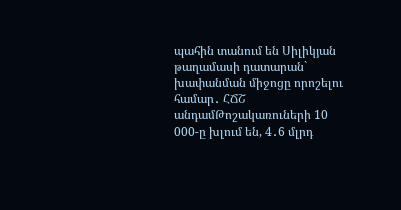պահին տանում են Սիլիկյան թաղամասի դատարան` խափանման միջոցը որոշելու համար․ ՀՃՇ անդամԹոշակառուների 10 000-ը խլում են, 4․6 մլրդ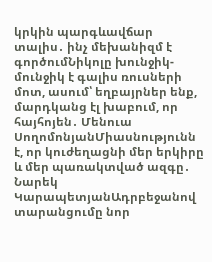կրկին պարգևավճար տալիս․ ինչ մեխանիզմ է գործումՆիկոլը խունջիկ-մունջիկ է գալիս ռուսների մոտ, ասում՝ եղբայրներ ենք, մարդկանց էլ խաբում, որ հայհոյեն․ Մենուա ՍողոմոնյանՄիասնությունն է, որ կուժեղացնի մեր երկիրը և մեր պառակտված ազգը․ Նարեկ ԿարապետյանԱդրբեջանով տարանցումը նոր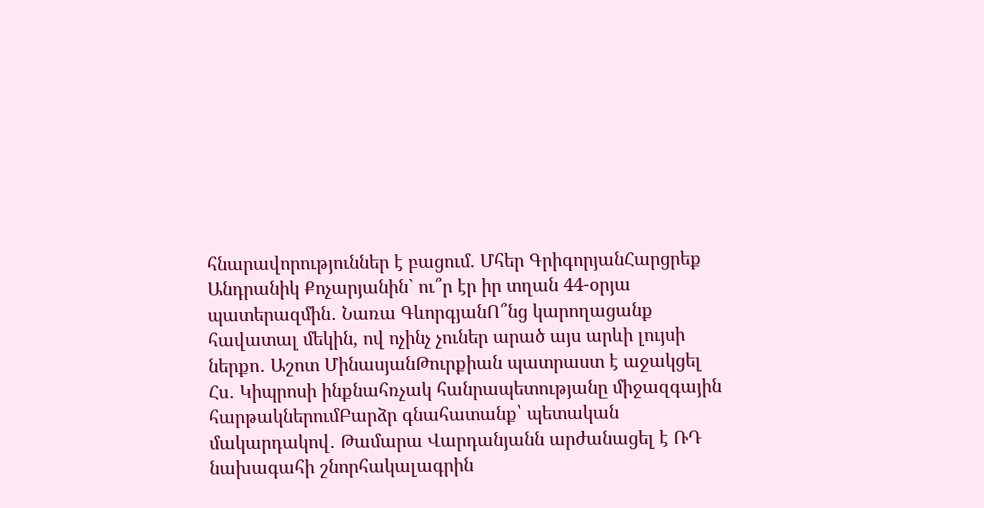հնարավորություններ է բացում. Մհեր ԳրիգորյանՀարցրեք Անդրանիկ Քոչարյանին` ու՞ր էր իր տղան 44-օրյա պատերազմին․ Նառա ԳևորգյանՈ՞նց կարողացանք հավատալ մեկին, ով ոչինչ չուներ արած այս արևի լույսի ներքո․ Աշոտ ՄինասյանԹուրքիան պատրաստ է աջակցել Հս․ Կիպրոսի ինքնահռչակ հանրապետությանը միջազգային հարթակներումԲարձր գնահատանք՝ պետական մակարդակով․ Թամարա Վարդանյանն արժանացել է ՌԴ նախագահի շնորհակալագրին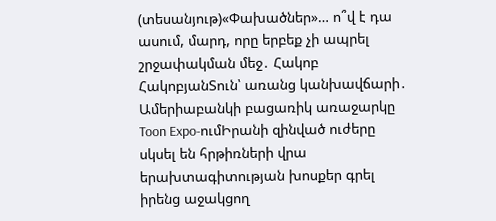(տեսանյութ)«Փախածներ»… ո՞վ է դա ասում, մարդ, որը երբեք չի ապրել շրջափակման մեջ․ Հակոբ ՀակոբյանՏուն՝ առանց կանխավճարի․ Ամերիաբանկի բացառիկ առաջարկը Toon Expo-ումԻրանի զինված ուժերը սկսել են հրթիռների վրա երախտագիտության խոսքեր գրել իրենց աջակցող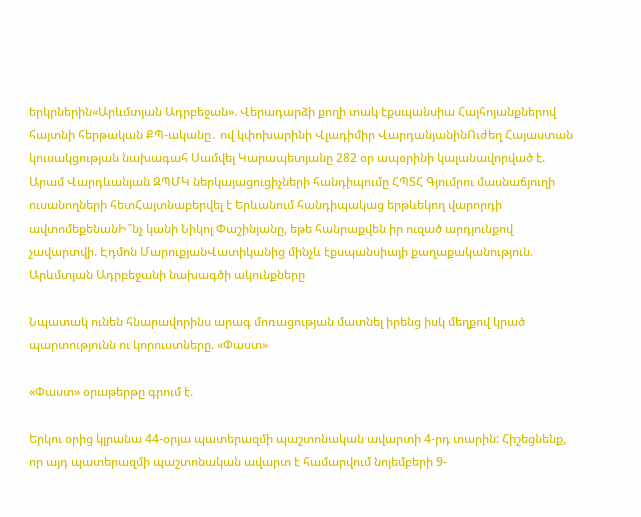երկրներին«Արևմտյան Ադրբեջան». Վերադարձի քողի տակ էքսպանսիա Հայհոյանքներով հայտնի հերթական ՔՊ-ականը․ ով կփոխարինի Վլադիմիր ՎարդանյանինՈւժեղ Հայաստան կուսակցության նախագահ Սամվել Կարապետյանը 282 օր ապօրինի կալանավորված է. Արամ Վարդևանյան ԶՊՄԿ ներկայացուցիչների հանդիպումը ՀՊՏՀ Գյումրու մասնաճյուղի ուսանողների հետՀայտնաբերվել է Երևանում հանդիպակաց երթևեկող վարորդի ավտոմեքենանԻ՞նչ կանի Նիկոլ Փաշինյանը, եթե հանրաքվեն իր ուզած արդյունքով չավարտվի. Էդմոն ՄարուքյանՎատիկանից մինչև էքսպանսիայի քաղաքականություն. Արևմտյան Ադրբեջանի նախագծի ակունքները

Նպատակ ունեն հնարավորինս արագ մոռացության մատնել իրենց իսկ մեղքով կրած պարտությունն ու կորուստները. «Փաստ»

«Փաստ» օրաթերթը գրում է.

Երկու օրից կլրանա 44-օրյա պատերազմի պաշտոնական ավարտի 4-րդ տարին: Հիշեցնենք, որ այդ պատերազմի պաշտոնական ավարտ է համարվում նոյեմբերի 9-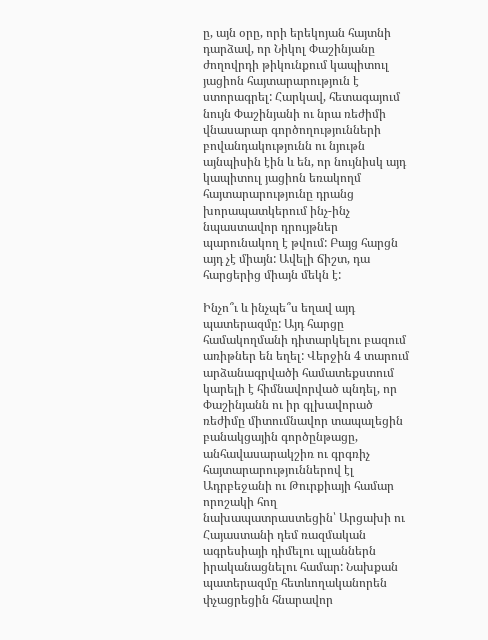ը, այն օրը, որի երեկոյան հայտնի դարձավ, որ Նիկոլ Փաշինյանը ժողովրդի թիկունքում կապիտուլ յացիոն հայտարարություն է ստորագրել: Հարկավ, հետագայում նույն Փաշինյանի ու նրա ռեժիմի վնասարար գործողությունների բովանդակությունն ու նյութն այնպիսին էին և են, որ նույնիսկ այդ կապիտուլ յացիոն եռակողմ հայտարարությունը դրանց խորապատկերում ինչ-ինչ նպաստավոր դրույթներ պարունակող է թվում: Բայց հարցն այդ չէ միայն: Ավելի ճիշտ, դա հարցերից միայն մեկն է:

Ինչո՞ւ և ինչպե՞ս եղավ այդ պատերազմը: Այդ հարցը համակողմանի դիտարկելու բազում առիթներ են եղել: Վերջին 4 տարում արձանագրվածի համատեքստում կարելի է հիմնավորված պնդել, որ Փաշինյանն ու իր գլխավորած ռեժիմը միտումնավոր տապալեցին բանակցային գործընթացը, անհավասարակշիռ ու գրգռիչ հայտարարություններով էլ Ադրբեջանի ու Թուրքիայի համար որոշակի հող նախապատրաստեցին՝ Արցախի ու Հայաստանի դեմ ռազմական ագրեսիայի դիմելու պլաններն իրականացնելու համար: Նախքան պատերազմը հետևողականորեն փչացրեցին հնարավոր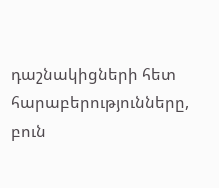դաշնակիցների հետ հարաբերությունները, բուն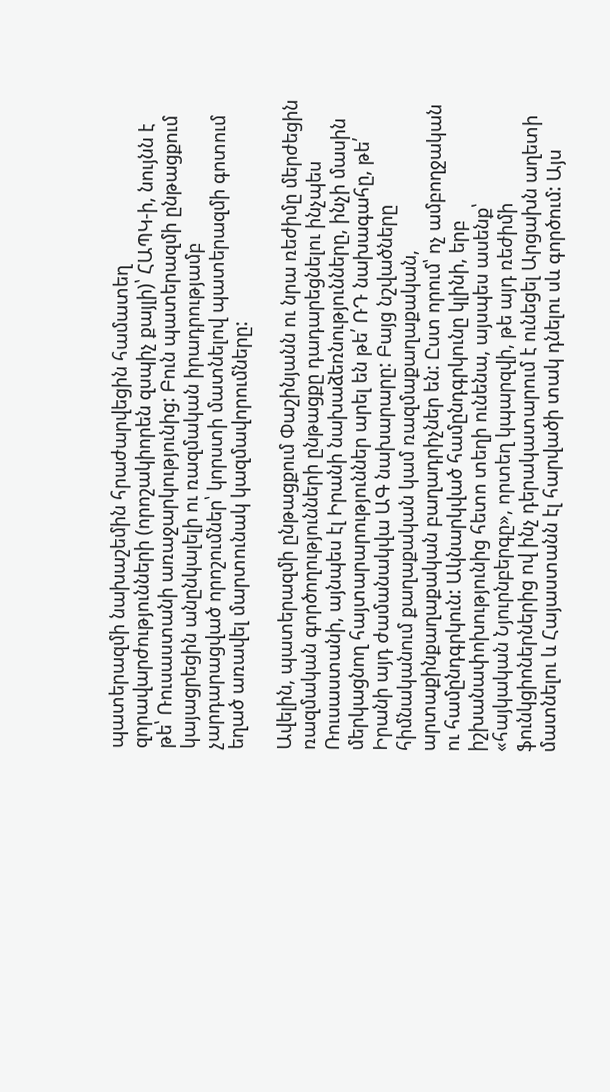պատերազմի նախաշեմին հրաժարվեցին համատեղ զորավարժությունների (որոշակիորեն զսպիչ քայլի)՝ ՀԱՊԿ-ի, նույնն է թե՝ Ռուսաստանի առաջարկությունից: Բուն պատերազմի ընթացքում կայացրեցին անընկալելի ու ռազմական իրադրությամբ չարդարացված որոշումներ՝ կորստի մատնելով պատերազմի գոտում եղած առավել մարտունակ կազմավորումները:

Ավելին, պատերազմի ընթացքում Փաշինյանն ու նրա ռեժիմը մերժեցին ռազմական գործողությունների ընթացքը դադարեցնելու ինչպես Ռուսաստանի, այնպես էլ Իրանի նախաձեռնությունները, ինչի մասին մերկացնող հայտարարություններ արել են թե՛ ՌԴ նախագահը, թե՛ Իրանի այդ ժամանակվա ԱԳ նախարարը: Բայց նշվածները հիմնականում քաղաքական կամ ռազմաքաղաքական, արտաքինքաղաքական բաղադրիչներ են: Ըստ որում՝ ոչ ամբողջական ու համընդգրկուն: Ակնարկված համընդգրկունը կլինի, երբ իշխանափոխությունից հետո տեղի ունենա, այսպես ասենք՝ «հայկական Նյուրնբերգը», որտեղ կպարզվի, թե այդ ռեժիմի ֆունկցիոներներից ով ինչ դերակատարում է ունեցել Արցախն աղետի մատնելու և Հայաստանն էլ հարվածի տակ դնելու սև գործում: Այս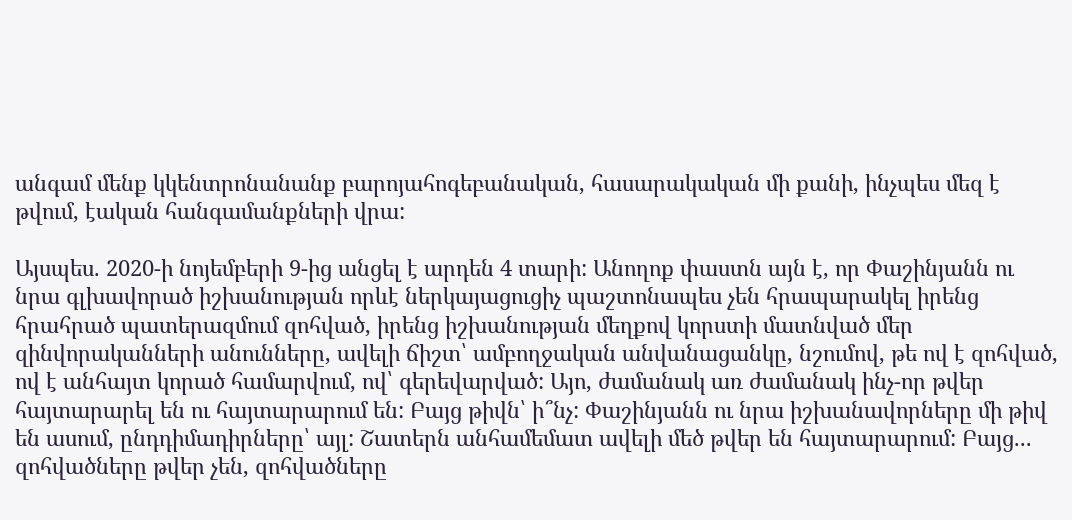անգամ մենք կկենտրոնանանք բարոյահոգեբանական, հասարակական մի քանի, ինչպես մեզ է թվում, էական հանգամանքների վրա:

Այսպես. 2020-ի նոյեմբերի 9-ից անցել է արդեն 4 տարի: Անողոք փաստն այն է, որ Փաշինյանն ու նրա գլխավորած իշխանության որևէ ներկայացուցիչ պաշտոնապես չեն հրապարակել իրենց հրահրած պատերազմում զոհված, իրենց իշխանության մեղքով կորստի մատնված մեր զինվորականների անունները, ավելի ճիշտ՝ ամբողջական անվանացանկը, նշումով, թե ով է զոհված, ով է անհայտ կորած համարվում, ով՝ գերեվարված: Այո, ժամանակ առ ժամանակ ինչ-որ թվեր հայտարարել են ու հայտարարում են: Բայց թիվն՝ ի՞նչ: Փաշինյանն ու նրա իշխանավորները մի թիվ են ասում, ընդդիմադիրները՝ այլ: Շատերն անհամեմատ ավելի մեծ թվեր են հայտարարում: Բայց... զոհվածները թվեր չեն, զոհվածները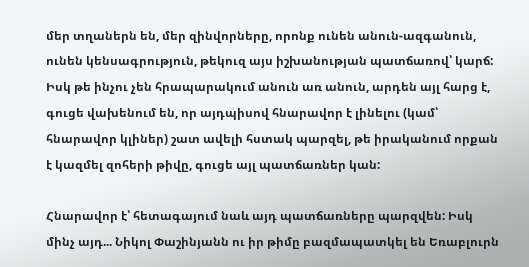մեր տղաներն են, մեր զինվորները, որոնք ունեն անուն-ազգանուն, ունեն կենսագրություն, թեկուզ այս իշխանության պատճառով՝ կարճ: Իսկ թե ինչու չեն հրապարակում անուն առ անուն, արդեն այլ հարց է, գուցե վախենում են, որ այդպիսով հնարավոր է լինելու (կամ՝ հնարավոր կլիներ) շատ ավելի հստակ պարզել, թե իրականում որքան է կազմել զոհերի թիվը, գուցե այլ պատճառներ կան:

Հնարավոր է՝ հետագայում նաև այդ պատճառները պարզվեն: Իսկ մինչ այդ... Նիկոլ Փաշինյանն ու իր թիմը բազմապատկել են Եռաբլուրն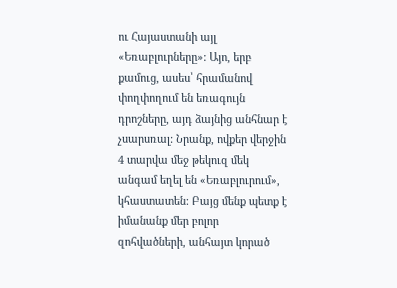ու Հայաստանի այլ «Եռաբլուրները»: Այո, երբ քամուց, ասես՝ հրամանով փողփողում են եռագույն դրոշները, այդ ձայնից անհնար է չսարսռալ: Նրանք, ովքեր վերջին 4 տարվա մեջ թեկուզ մեկ անգամ եղել են «Եռաբլուրում», կհաստատեն: Բայց մենք պետք է իմանանք մեր բոլոր զոհվածների, անհայտ կորած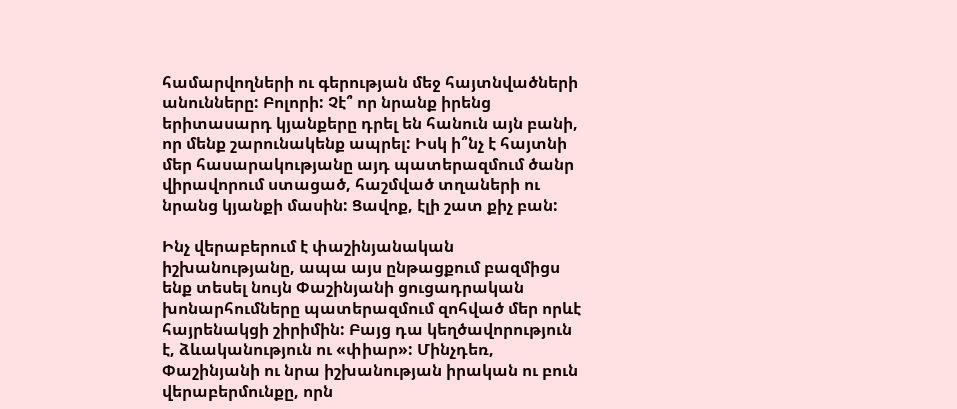համարվողների ու գերության մեջ հայտնվածների անունները: Բոլորի: Չէ՞ որ նրանք իրենց երիտասարդ կյանքերը դրել են հանուն այն բանի, որ մենք շարունակենք ապրել: Իսկ ի՞նչ է հայտնի մեր հասարակությանը այդ պատերազմում ծանր վիրավորում ստացած, հաշմված տղաների ու նրանց կյանքի մասին: Ցավոք, էլի շատ քիչ բան:

Ինչ վերաբերում է փաշինյանական իշխանությանը, ապա այս ընթացքում բազմիցս ենք տեսել նույն Փաշինյանի ցուցադրական խոնարհումները պատերազմում զոհված մեր որևէ հայրենակցի շիրիմին: Բայց դա կեղծավորություն է, ձևականություն ու «փիար»: Մինչդեռ, Փաշինյանի ու նրա իշխանության իրական ու բուն վերաբերմունքը, որն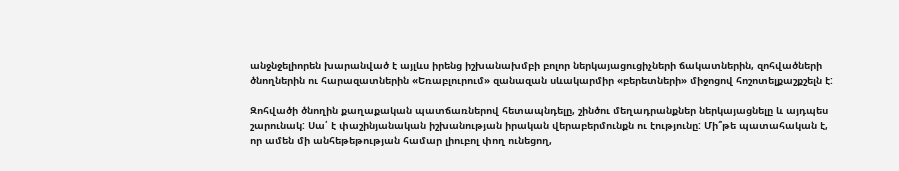անջնջելիորեն խարանված է այլևս իրենց իշխանախմբի բոլոր ներկայացուցիչների ճակատներին, զոհվածների ծնողներին ու հարազատներին «Եռաբլուրում» զանազան սևակարմիր «բերետների» միջոցով հոշոտելքաշքշելն է:

Զոհվածի ծնողին քաղաքական պատճառներով հետապնդելը, շինծու մեղադրանքներ ներկայացնելը և այդպես շարունակ: Սա՛ է փաշինյանական իշխանության իրական վերաբերմունքն ու էությունը: Մի՞թե պատահական է, որ ամեն մի անհեթեթության համար լիուբոլ փող ունեցող,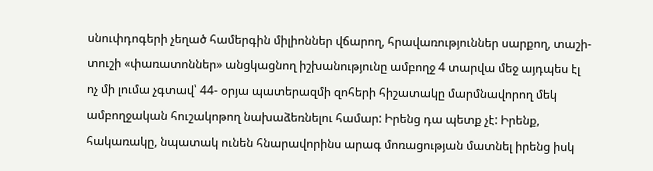սնուփդոգերի չեղած համերգին միլիոններ վճարող, հրավառություններ սարքող, տաշի-տուշի «փառատոններ» անցկացնող իշխանությունը ամբողջ 4 տարվա մեջ այդպես էլ ոչ մի լումա չգտավ՝ 44- օրյա պատերազմի զոհերի հիշատակը մարմնավորող մեկ ամբողջական հուշակոթող նախաձեռնելու համար: Իրենց դա պետք չէ: Իրենք, հակառակը, նպատակ ունեն հնարավորինս արագ մոռացության մատնել իրենց իսկ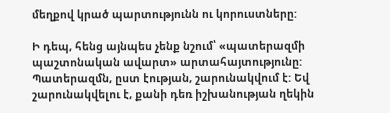մեղքով կրած պարտությունն ու կորուստները:

Ի դեպ, հենց այնպես չենք նշում՝ «պատերազմի պաշտոնական ավարտ» արտահայտությունը: Պատերազմն, ըստ էության, շարունակվում է: Եվ շարունակվելու է, քանի դեռ իշխանության ղեկին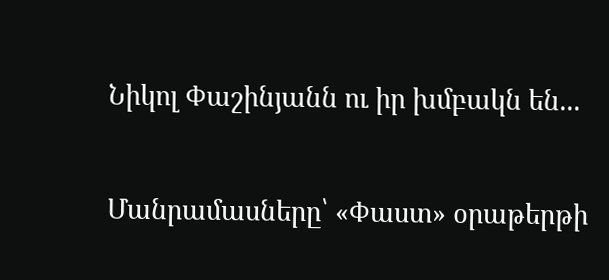Նիկոլ Փաշինյանն ու իր խմբակն են...

Մանրամասները՝ «Փաստ» օրաթերթի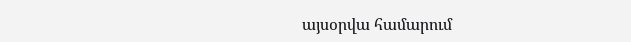այսօրվա համարում